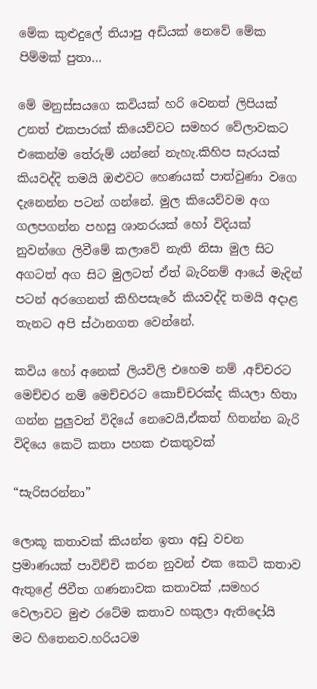මේක කුළුදුලේ තියාපු අඩියක් නෙවේ මේක පිම්මක් පුතා…

මේ මනුස්සයගෙ කවියක් හරි වෙනත් ලිපියක් උනත් එකපාරක් කියෙව්වට සමහර වේලාවකට එකෙන්ම තේරුම් යන්නේ නැහැ.කිහිප සැරයක් කියවද්දි තමයි ඔළුවට හෙණයක් පාත්වුණා වගෙ දැනෙන්න පටන් ගන්නේ. මුල කියෙව්වම අග ගලපගන්න පහසු ශානරයක් හෝ විදියක් නුවන්ගෙ ලිවීමේ කලාවේ නැති නිසා මුල සිට අගටත් අග සිට මුලටත් ඒත් බැරිනම් ආයේ මැදින් පටන් අරගෙනත් කිහිපසැරේ කියවද්දි තමයි අදාළ තැනට අපි ස්ථානගත වෙන්නේ.

කවිය හෝ අනෙක් ලියවිලි එහෙම නම් ,අච්චරට මෙච්චර නම් මෙච්චරට කොච්චරක්ද කියලා හිතා ගන්න පුලුවන් විදියේ නෙවෙයි,ඒකත් හිතන්න බැරි විදියෙ කෙටි කතා පහක එකතුවක්

“සැරිසරන්නා”

ලොකූ කතාවක් කියන්න ඉතා අඩු වචන ප්‍රමාණයක් පාවිච්චි කරන නුවන් එක කෙටි කතාව ඇතුළේ ජිවීත ගණනාවක කතාවක් ,සමහර වෙලාවට මුළු රටේම කතාව හකුලා ඇතිදෝයි මට හිතෙනව.හරියටම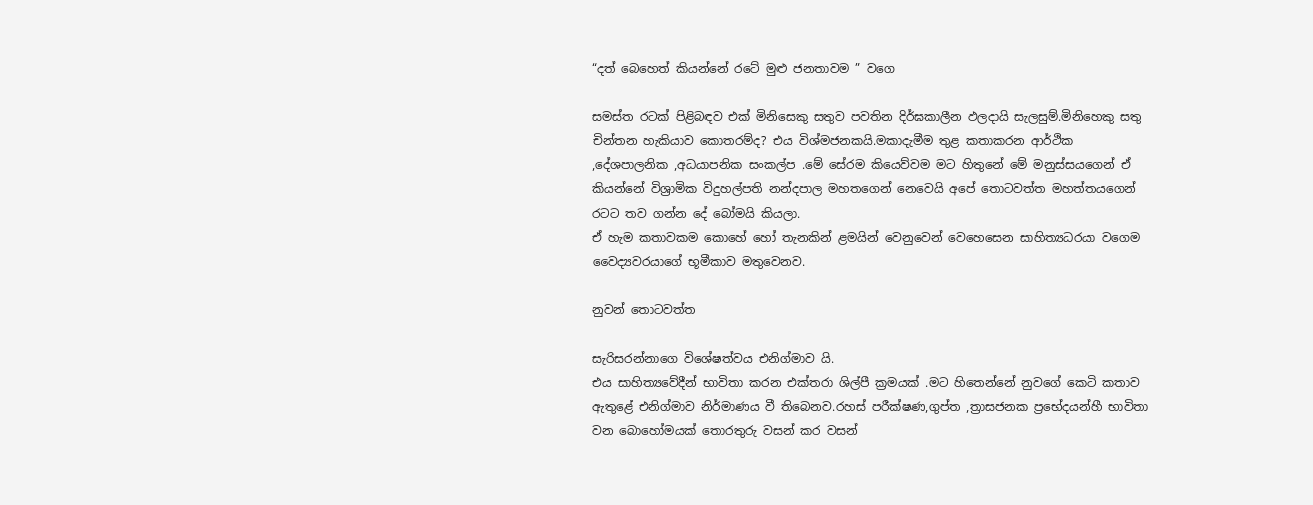“දත් බෙහෙත් කියන්නේ රටේ මුළු ජනතාවම ” වගෙ

සමස්ත රටක් පිළිබඳව එක් මිනිසෙකු සතුව පවතින දිර්ඝකාලීන ඵලදායි සැලසුම්.මිනිහෙකු සතු චින්තන හැකියාව කොතරම්ද? එය විශ්මජනකයි.මකාදැමීම තුළ කතාකරන ආර්ථික ,දේශපාලනික ,අධයාපනික සංකල්ප .මේ සේරම කියෙව්වම මට හිතුනේ මේ මනුස්සයගෙන් ඒ කියන්නේ විශ්‍රාමික විදුහල්පති නන්දපාල මහතගෙන් නෙවෙයි අපේ තොටවත්ත මහත්තයගෙන් රටට තව ගන්න දේ බෝමයි කියලා.
ඒ හැම කතාවකම කොහේ හෝ තැනකින් ළමයින් වෙනුවෙන් වෙහෙසෙන සාහිත්‍යධරයා වගෙම වෛද්‍යවරයාගේ භූමීකාව මතුවෙනව.

නුවන් තොටවත්ත

සැරිසරන්නාගෙ විශේෂත්වය එනිග්මාව යි.
එය සාහිත්‍යවේදීන් භාවිතා කරන එක්තරා ශිල්පී ක්‍රමයක් .මට හිතෙන්නේ නුවගේ කෙටි කතාව ඇතුළේ එනිග්මාව නිර්මාණය වී තිබෙනව.රහස් පරීක්ෂණ,ගුප්ත ,ත්‍රාසජනක ප්‍රභේදයන්හී භාවිතා වන බොහෝමයක් තොරතුරු වසන් කර වසන්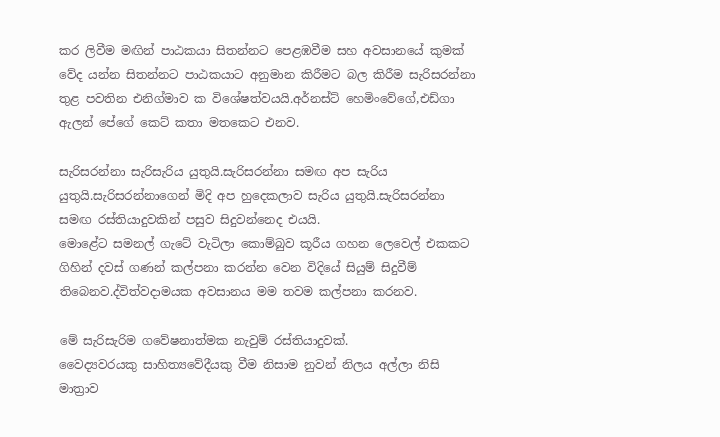කර ලිවීම මඟින් පාඨකයා සිතන්නට පෙළඹවීම සහ අවසානයේ කුමක් වේද යන්න සිතන්නට පාඨකයාට අනුමාන කිරීමට බල කිරීම සැරිසරන්නා තුළ පවතින එනිග්මාව ක විශේෂත්වයයි.අර්නස්ට් හෙමිංවේගේ,එඩ්ගා ඇලන් පේගේ කෙට් කතා මතකෙට එනව.

සැරිසරන්නා සැරිසැරිය යුතුයි.සැරිසරන්නා සමඟ අප සැරිය යුතුයි.සැරිසරන්නාගෙන් මිදි අප හුදෙකලාව සැරිය යුතුයි.සැරිසරන්නා සමඟ රස්තියාදුවකින් පසුව සිදුවන්නෙද එයයි.
මොළේට සමනල් ගැටේ වැටිලා කොම්බුව කූරීය ගහන ලෙවෙල් එකකට ගිහින් දවස් ගණන් කල්පනා කරන්න වෙන විදියේ සියුම් සිදුවීම් තිබෙනව.ද්විත්වදාමයක අවසානය මම තවම කල්පනා කරනව.

මේ සැරිසැරිම ගවේෂනාත්මක නැවුම් රස්තියාදුවක්.
වෛද්‍යවරයකු සාහිත්‍යවේදීයකු වීම නිසාම නුවන් නිලය අල්ලා නිසි මාත්‍රාව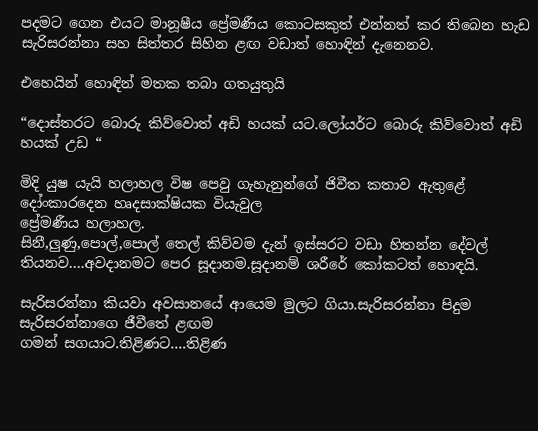පදමට ගෙන එයට මානූෂීය ප්‍රේමණීය කොටසකුත් එන්නත් කර තිබෙන හැඩ සැරිසරන්නා සහ සිත්තර සිහින ළඟ වඩාත් හොඳින් දැනෙනව.

එහෙයින් හොඳින් මතක තබා ගතයුතුයි

“දොස්තරට බොරු කිව්වොත් අඩි හයක් යට.ලෝයර්ට බොරු කිව්වොත් අඩි හයක් උඩ “

මිදි යුෂ යැයි හලාහල විෂ පෙවු ගැහැනුන්ගේ ජිවීත කතාව ඇතුළේ දෝංකාරදෙන හෘදසාක්ෂියක වියැවුල
ප්‍රේමණීය හලාහල.
සිනී,ලුණු,පොල්,පොල් තෙල් කිව්වම දැන් ඉස්සරට වඩා හිතන්න දේවල් තියනව….අවදානමට පෙර සූදානම.සූදානම් ශරීරේ කෝකටත් හොඳයි.

සැරිසරන්නා කියවා අවසානයේ ආයෙම මුලට ගියා.සැරිසරන්නා පිදුම සැරිසරන්නාගෙ ජීවීතේ ළඟම
ගමන් සගයාට.තිළිණට….තිළිණ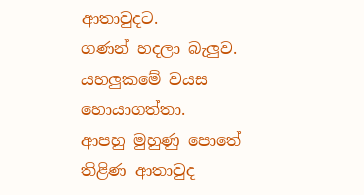ආතාවුදට.
ගණන් හදලා බැලුව. යහලුකමේ වයස හොයාගත්තා.
ආපහු මුහුණු පොතේ තිළිණ ආතාවුද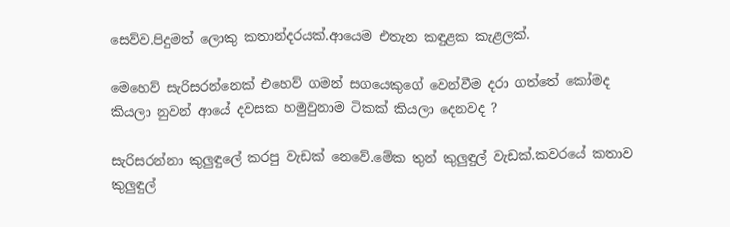සෙව්ව.පිදුමත් ලොකු කතාන්දරයක්.ආයෙම එතැන කඳුළක කැළලක්.

මෙහෙව් සැරිසරන්නෙක් එහෙව් ගමන් සගයෙකුගේ වෙන්වීම දරා ගත්තේ කෝමද කියලා නුවන් ආයේ දවසක හමුවුනාම ටිකක් කියලා දෙනවද ?

සැරිසරන්නා කුලුඳුලේ කරපු වැඩක් නෙවේ.මේක තුන් කුලුඳුල් වැඩක්.කවරයේ කතාව කුලුඳුල්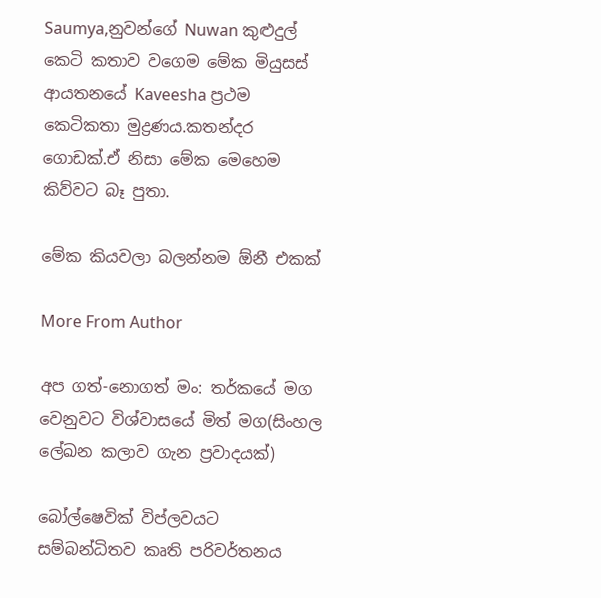Saumya,නුවන්ගේ Nuwan කුළුදුල් කෙටි කතාව වගෙම මේක මියුසස් ආයතනයේ Kaveesha ප්‍රථම කෙටිකතා මුද්‍රණය.කතන්දර ගොඩක්.ඒ නිසා මේක මෙහෙම කිව්වට බෑ පුතා.

මේක කියවලා බලන්නම ඕනී එකක්

More From Author

අප ගත්-නොගත් මං: තර්කයේ මග වෙනුවට විශ්වාසයේ මිත් මග(සිංහල ලේඛන කලාව ගැන ප්‍රවාදයක්)

බෝල්ෂෙවික් විප්ලවයට සම්බන්ධිතව කෘති පරිවර්තනය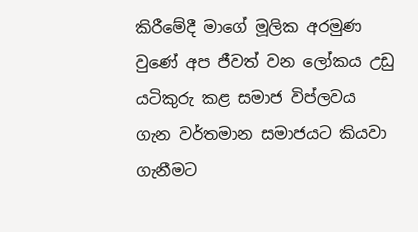කිරීමේදී මාගේ මූලික අරමුණ වුණේ අප ජීවත් වන ලෝකය උඩු යටිකුරු කළ සමාජ විප්ලවය ගැන වර්තමාන සමාජයට කියවා ගැනීමට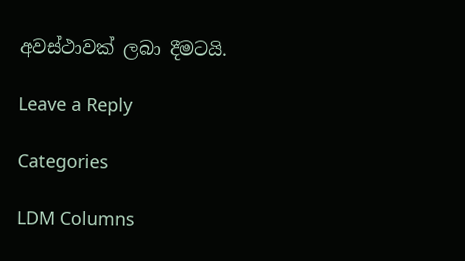අවස්ථාවක් ලබා දීමටයි.

Leave a Reply

Categories

LDM Columns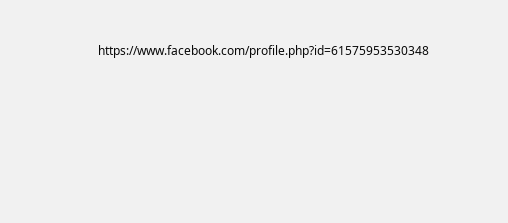https://www.facebook.com/profile.php?id=61575953530348